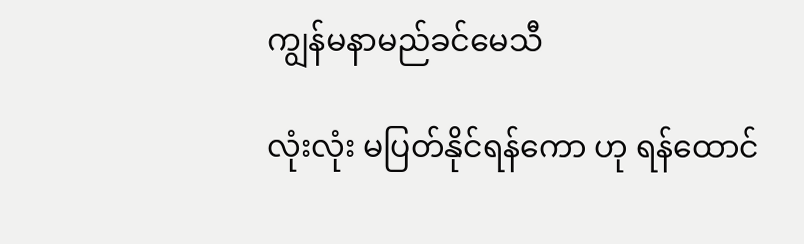ကျွန်မနာမည်ခင်မေသီ

လုံးလုံး မပြတ်နိုင်ရန်ကော ဟု ရန်ထောင်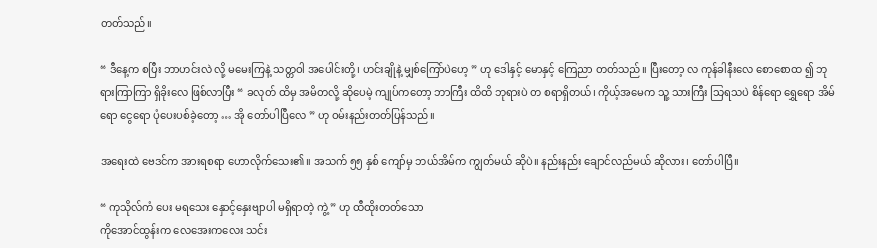တတ်သည်။

“ ဒီနေ့က စပြီး ဘာဟင်းလဲ လို့ မမေးကြနဲ့ သတ္တဝါ အပေါင်းတို့၊ ဟင်းချိုနဲ့ မျှစ်ကြော်ပဲဟေ့ ” ဟု ဒေါနှင့် မောနှင့် ကြေညာ တတ်သည်။ ပြီးတော့ လ ကုန်ခါနီးလေ စောစောထ ၍ ဘုရားကြာကြာ ရှိခိုးလေ ဖြစ်လာပြီး “ ခလုတ် ထိမှ အမိတလို့ ဆိုပေမဲ့ ကျုပ်ကတော့ ဘာကြီး ထိထိ ဘုရားပဲ တ စရာရှိတယ်၊ ကိုယ့်အမေက သူ့ သားကြီး သြရသပဲ စိန်ရော ရွှေရော အိမ်ရော ငွေရော ပုံပေးပစ်ခဲ့တော့ … အို တော်ပါပြီလေ ” ဟု ဝမ်းနည်းတတ်ပြန်သည်။

အရေးထဲ ဗေဒင်က အားရစရာ ဟောလိုက်သေး၏။ အသက် ၅၅ နှစ် ကျော်မှ ဘယ်အိမ်က ကျွတ်မယ် ဆိုပဲ။ နည်းနည်း ချောင်လည်မယ် ဆိုလား၊ တော်ပါပြီ။

“ ကုသိုလ်ကံ ပေး မရသေး နှောင့်နှေးဗျာပါ မရှိရာတဲ့ ကွဲ့ ” ဟု ထီထိုးတတ်သော
ကိုအောင်ထွန်းက လေအေးကလေး သင်း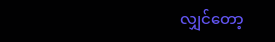လျှင်တော့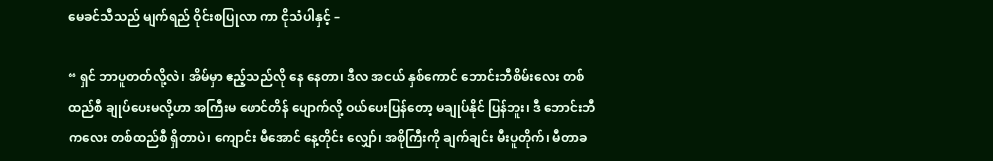မေခင်သီသည် မျက်ရည် ဝိုင်းစပြုလာ ကာ ငိုသံပါနှင့် –

“ ရှင် ဘာပူတတ်လို့လဲ၊ အိမ်မှာ ဧည့်သည်လို နေ နေတာ၊ ဒီလ အငယ် နှစ်ကောင် ဘောင်းဘီစိမ်းလေး တစ်ထည်စီ ချုပ်ပေးမလို့ဟာ အကြီးမ ဖောင်တိန် ပျောက်လို့ ဝယ်ပေးပြန်တော့ မချုပ်နိုင် ပြန်ဘူး၊ ဒီ ဘောင်းဘီကလေး တစ်ထည်စီ ရှိတာပဲ၊ ကျောင်း မီအောင် နေ့တိုင်း လျှော်၊ အစိုကြီးကို ချက်ချင်း မီးပူတိုက်၊ မီတာခ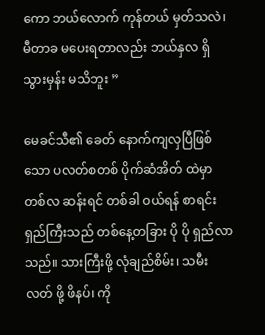ကော ဘယ်လောက် ကုန်တယ် မှတ်သလဲ၊ မီတာခ မပေးရတာလည်း ဘယ်နှလ ရှိသွားမှန်း မသိဘူး ”

မေခင်သီ၏ ခေတ် နောက်ကျလှပြီဖြစ်သော ပလတ်စတစ် ပိုက်ဆံအိတ် ထဲမှာ တစ်လ ဆန်းရင် တစ်ခါ ဝယ်ရန် စာရင်းရှည်ကြီးသည် တစ်နေ့တခြား ပို ပို ရှည်လာသည်။ သားကြီးဖို့ လုံချည်စိမ်း၊ သမီးလတ် ဖို့ ဖိနပ်၊ ကို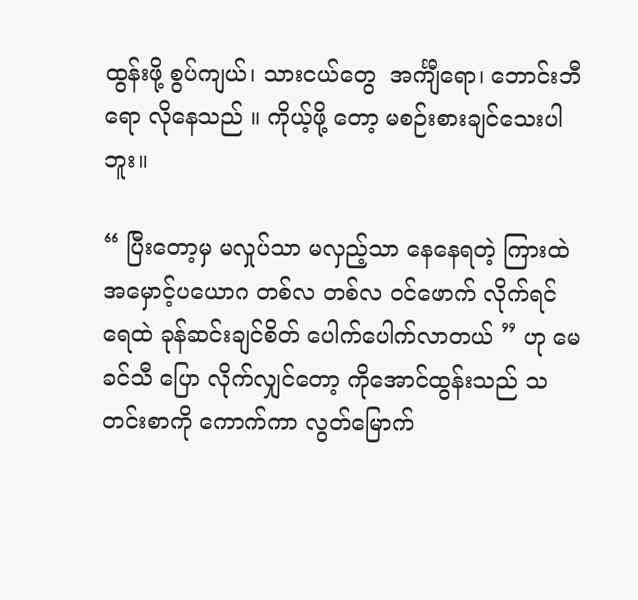ထွန်းဖို့ စွပ်ကျယ်၊ သားငယ်တွေ  အင်္ကျီရော၊ ဘောင်းဘီ ရော လိုနေသည် ။ ကိုယ့်ဖို့ တော့ မစဉ်းစားချင်သေးပါဘူး။

“ ပြီးတော့မှ မလှုပ်သာ မလှည့်သာ နေနေရတဲ့ ကြားထဲ အမှောင့်ပယောဂ တစ်လ တစ်လ ဝင်ဖောက် လိုက်ရင် ရေထဲ ခုန်ဆင်းချင်စိတ် ပေါက်ပေါက်လာတယ် ” ဟု မေခင်သီ ပြော လိုက်လျှင်တော့ ကိုအောင်ထွန်းသည် သတင်းစာကို ကောက်ကာ လွတ်မြောက်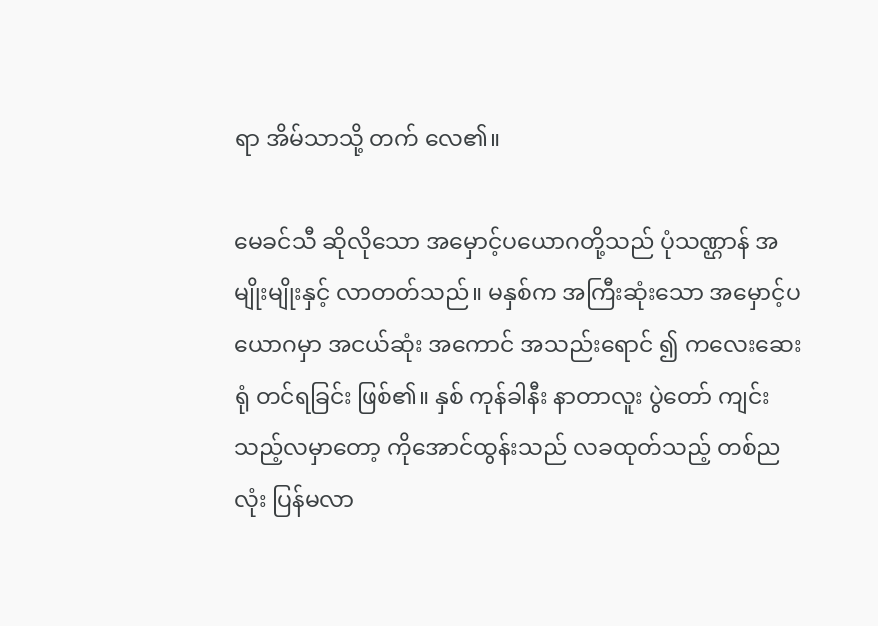ရာ အိမ်သာသို့ တက် လေ၏။

မေခင်သီ ဆိုလိုသော အမှောင့်ပယောဂတို့သည် ပုံသဏ္ဌာန် အမျိုးမျိုးနှင့် လာတတ်သည်။ မနှစ်က အကြီးဆုံးသော အမှောင့်ပယောဂမှာ အငယ်ဆုံး အကောင် အသည်းရောင် ၍ ကလေးဆေးရုံ တင်ရခြင်း ဖြစ်၏။ နှစ် ကုန်ခါနီး နာတာလူး ပွဲတော် ကျင်းသည့်လမှာတော့ ကိုအောင်ထွန်းသည် လခထုတ်သည့် တစ်ညလုံး ပြန်မလာ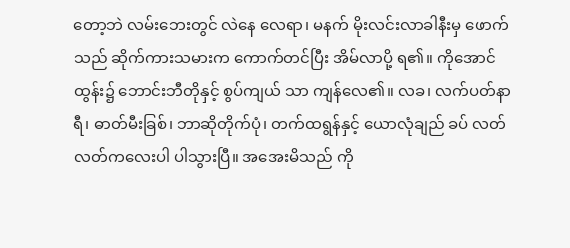တော့ဘဲ လမ်းဘေးတွင် လဲနေ လေရာ၊ မနက် မိုးလင်းလာခါနီးမှ ဖောက်သည် ဆိုက်ကားသမားက ကောက်တင်ပြီး အိမ်လာပို့ ရ၏။ ကိုအောင်ထွန်း၌ ဘောင်းဘီတိုနှင့် စွပ်ကျယ် သာ ကျန်လေ၏။ လခ၊ လက်ပတ်နာရီ၊ ဓာတ်မီးခြစ်၊ ဘာဆိုတိုက်ပုံ၊ တက်ထရွန်နှင့် ယောလုံချည် ခပ် လတ်လတ်ကလေးပါ ပါသွားပြီ။ အအေးမိသည် ကို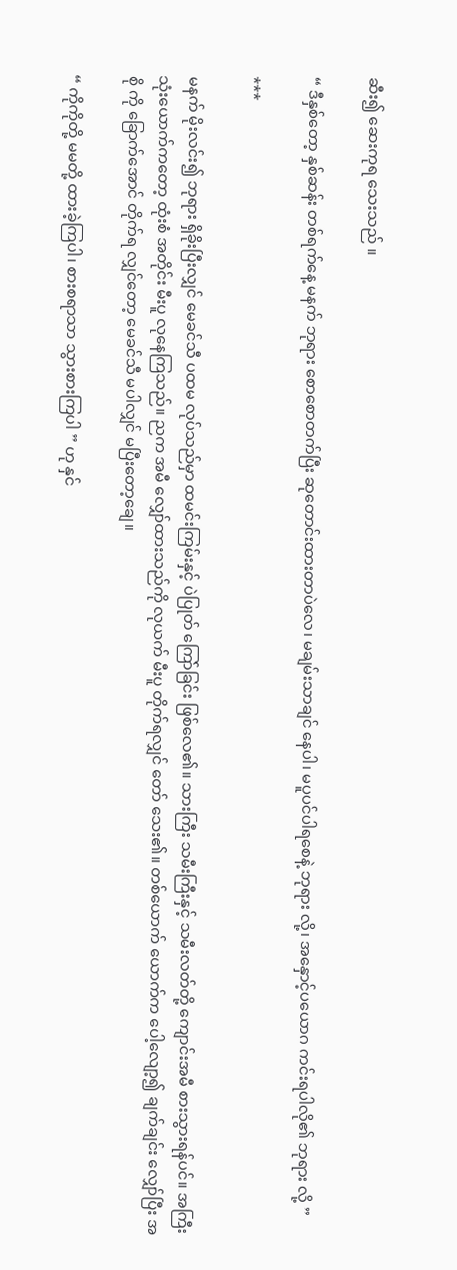ဆီး၍ ဆေးကုရ သေးသည် ။

“ ဒီနှစ်တော့ နှစ်ဆန်း တစ်ရက်နေ့ မနက် ဘုရား စောစောတက်ပြီး ဆုတောင်းထားတာပဲလေ၊ မချမ်းသာချင် နေပါ၊ မပူပင်ပါရစေနဲ့ ဘုရား လို့၊ အနှောင့်ပယောဂ ကင်းရပါလို၏ ဘုရား လို့ ”

***

မနက် မိုးလင်း၍ ဘုရား ရှိခိုးပြီးလျှင် မေခင်သီ ပထမ လုပ်သည်မှာ ထမင်းကြမ်းနှင့် ပဲပြုတ် ကြော်ခြင်း ဖြစ်လေ၏။ သားကြီး သမီးကြီးနှင့် သမီးလတ်တို့ ကျောင်းအမီ စားသွားရန်ပင်။ အကြီး သုံးယောက်ကတော့ ထုံးစံ အတိုင်း မီးပူ လုနေကြသည်။ ညက အမီ လျှော်ထားသည်ကို လုယက် မီးပူ တိုက်ရလျှင် တော် သေး၏။ တစ်ယောက် ယောက်က ပေါ့လျော့၍ ချက်ချင်း လျှော်ပြီး အစို ကို ခြောက်အောင် တိုက်ရ လျှင်တော့ မေခင်သီ မပါလျှင် မပြီးတော့ချေ။

“ ကိုကိုတို့ မမတို့ ထားခဲ့ကြပါ၊ စားစရာသာ သွားစားကြပါ ” ဟု နှင်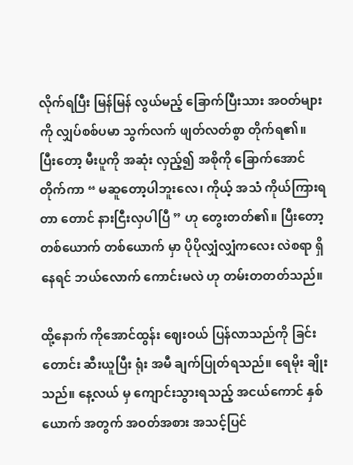လိုက်ရပြီး မြန်မြန် လွယ်မည့် ခြောက်ပြီးသား အဝတ်များကို လျှပ်စစ်ပမာ သွက်လက် ဖျတ်လတ်စွာ တိုက်ရ၏။
ပြီးတော့ မီးပူကို အဆုံး လှည့်၍ အစိုကို ခြောက်အောင် တိုက်ကာ “ မဆူတော့ပါဘူးလေ၊ ကိုယ့် အသံ ကိုယ်ကြားရတာ တောင် နားငြီးလှပါပြီ ” ဟု တွေးတတ်၏။ ပြီးတော့ တစ်ယောက် တစ်ယောက် မှာ ပိုပိုလျှံလျှံကလေး လဲစရာ ရှိနေရင် ဘယ်လောက် ကောင်းမလဲ ဟု တမ်းတတတ်သည်။

ထို့နောက် ကိုအောင်ထွန်း ဈေးဝယ် ပြန်လာသည်ကို ခြင်းတောင်း ဆီးယူပြီး ရုံး အမီ ချက်ပြုတ်ရသည်။ ရေမိုး ချိုးသည်။ နေ့လယ် မှ ကျောင်းသွားရသည့် အငယ်ကောင် နှစ်ယောက် အတွက် အဝတ်အစား အသင့်ပြင်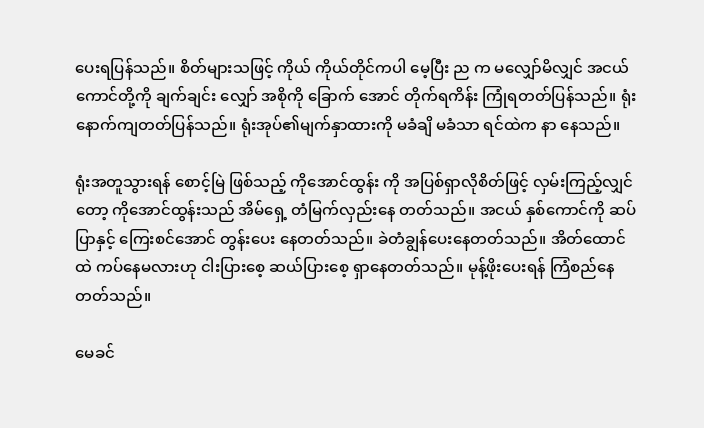ပေးရပြန်သည်။ စိတ်များသဖြင့် ကိုယ် ကိုယ်တိုင်ကပါ မေ့ပြီး ည က မလျှော်မိလျှင် အငယ်ကောင်တို့ကို ချက်ချင်း လျှော် အစိုကို ခြောက် အောင် တိုက်ရကိန်း ကြုံရတတ်ပြန်သည်။ ရုံး နောက်ကျတတ်ပြန်သည်။ ရုံးအုပ်၏မျက်နှာထားကို မခံချိ မခံသာ ရင်ထဲက နာ နေသည်။

ရုံးအတူသွားရန် စောင့်မြဲ ဖြစ်သည့် ကိုအောင်ထွန်း ကို အပြစ်ရှာလိုစိတ်ဖြင့် လှမ်းကြည့်လျှင်တော့ ကိုအောင်ထွန်းသည် အိမ်ရှေ့ တံမြက်လှည်းနေ တတ်သည်။ အငယ် နှစ်ကောင်ကို ဆပ်ပြာနှင့် ကြေးစင်အောင် တွန်းပေး နေတတ်သည်။ ခဲတံချွန်ပေးနေတတ်သည်။ အိတ်ထောင်ထဲ ကပ်နေမလားဟု ငါးပြားစေ့ ဆယ်ပြားစေ့ ရှာနေတတ်သည်။ မုန့်ဖိုးပေးရန် ကြံစည်နေ တတ်သည်။

မေခင်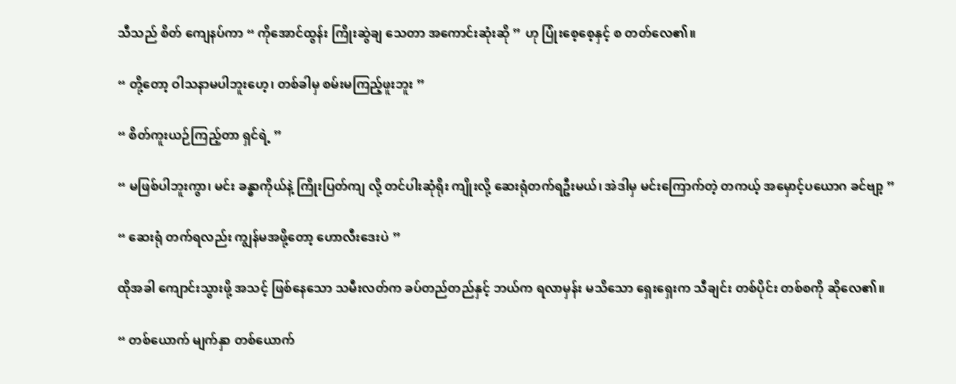သီသည် စိတ် ကျေနပ်ကာ “ ကိုအောင်ထွန်း ကြိုးဆွဲချ သေတာ အကောင်းဆုံးဆို ” ဟု ပြုံးစေ့စေ့နှင့် စ တတ်လေ၏။

“ တို့တော့ ဝါသနာမပါဘူးဟေ့၊ တစ်ခါမှ စမ်းမကြည့်ဖူးဘူး ”

“ စိတ်ကူးယဉ်ကြည့်တာ ရှင်ရဲ့ ”

“ မဖြစ်ပါဘူးကွာ၊ မင်း ခန္ဓာကိုယ်နဲ့ ကြိုးပြတ်ကျ လို့ တင်ပါးဆုံရိုး ကျိုးလို့ ဆေးရုံတက်ရဦးမယ်၊ အဲဒါမှ မင်းကြောက်တဲ့ တကယ့် အမှောင့်ပယောဂ ခင်ဗျာ့ ”

“ ဆေးရုံ တက်ရလည်း ကျွန်မအဖို့တော့ ဟောလီးဒေးပဲ ”

ထိုအခါ ကျောင်းသွားဖို့ အသင့် ဖြစ်နေသော သမီးလတ်က ခပ်တည်တည်နှင့် ဘယ်က ရလာမှန်း မသိသော ရှေးရှေးက သီချင်း တစ်ပိုင်း တစ်စကို ဆိုလေ၏။

“ တစ်ယောက် မျက်နှာ တစ်ယောက်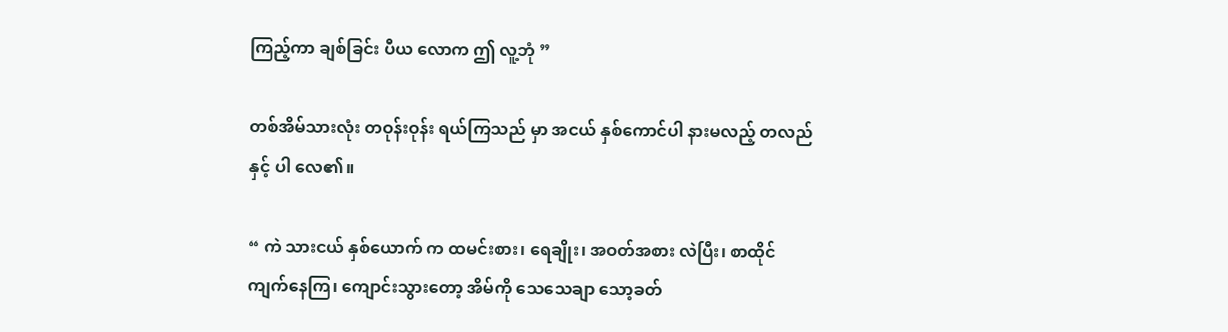ကြည့်ကာ ချစ်ခြင်း ပီယ လောက ဤ လူ့ဘုံ ”

တစ်အိမ်သားလုံး တဝုန်းဝုန်း ရယ်ကြသည် မှာ အငယ် နှစ်ကောင်ပါ နားမလည့် တလည်နှင့် ပါ လေ၏။

“ ကဲ သားငယ် နှစ်ယောက် က ထမင်းစား၊ ရေချိုး၊ အဝတ်အစား လဲပြီး၊ စာထိုင် ကျက်နေကြ၊ ကျောင်းသွားတော့ အိမ်ကို သေသေချာ သော့ခတ်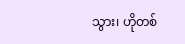သွား၊ ဟိုတစ်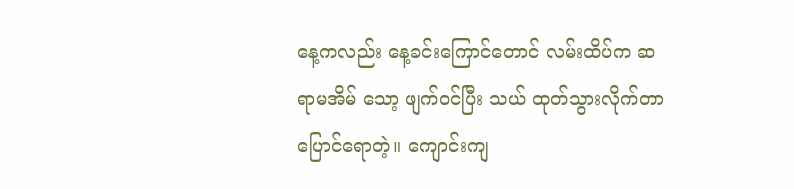နေ့ကလည်း နေ့ခင်းကြောင်တောင် လမ်းထိပ်က ဆရာမအိမ် သော့ ဖျက်ဝင်ပြီး သယ် ထုတ်သွားလိုက်တာ ပြောင်ရောတဲ့။ ကျောင်းကျ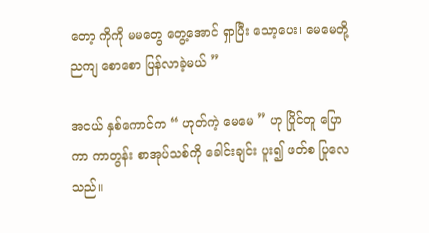တော့ ကိုကို မမတွေ တွေ့အောင် ရှာပြီး သော့ပေး၊ မေမေတို့ ညကျ စောစော ပြန်လာခဲ့မယ် ”

အငယ် နှစ်ကောင်က “ ဟုတ်ကဲ့ မေမေ ” ဟု ပြိုင်တူ ပြောကာ ကာတွန်း စာအုပ်သစ်ကို ခေါင်းချင်း ပူး၍ ဖတ်စ ပြုလေသည်။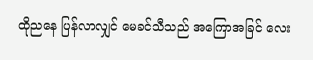ထိုညနေ ပြန်လာလျှင် မေခင်သီသည် အကြောအခြင် လေး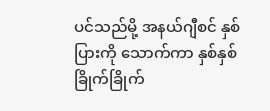ပင်သည်မို့ အနယ်ဂျီစင် နှစ်ပြားကို သောက်ကာ နှစ်နှစ်ခြိုက်ခြိုက်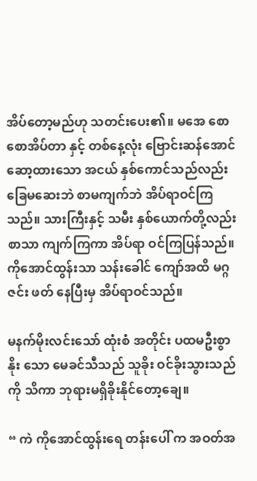အိပ်တော့မည်ဟု သတင်းပေး၏။ မအေ စောစောအိပ်တာ နှင့် တစ်နေ့လုံး ဗြောင်းဆန်အောင် ဆော့ထားသော အငယ် နှစ်ကောင်သည်လည်း ခြေမဆေးဘဲ စာမကျက်ဘဲ အိပ်ရာဝင်ကြသည်။ သားကြီးနှင့် သမီး နှစ်ယောက်တို့လည်း စာသာ ကျက်ကြကာ အိပ်ရာ ဝင်ကြပြန်သည်။ ကိုအောင်ထွန်းသာ သန်းခေါင် ကျော်အထိ မဂ္ဂဇင်း ဖတ် နေပြီးမှ အိပ်ရာဝင်သည်။

မနက်မိုးလင်းသော် ထုံးစံ အတိုင်း ပထမဦးစွာ နိုး သော မေခင်သီသည် သူခိုး ဝင်ခိုးသွားသည်ကို သိကာ ဘုရားမရှိခိုးနိုင်တော့ချေ။

“ ကဲ ကိုအောင်ထွန်းရေ တန်းပေါ် က အဝတ်အ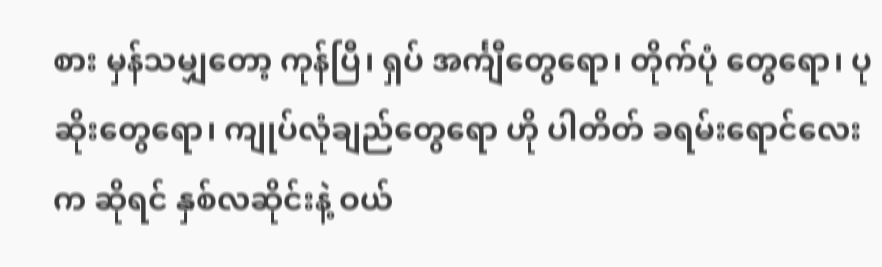စား မှန်သမျှတော့ ကုန်ပြီ၊ ရှပ် အင်္ကျီတွေရော၊ တိုက်ပုံ တွေရော၊ ပုဆိုးတွေရော၊ ကျုပ်လုံချည်တွေရော ဟို ပါတိတ် ခရမ်းရောင်လေး က ဆိုရင် နှစ်လဆိုင်းနဲ့ ဝယ်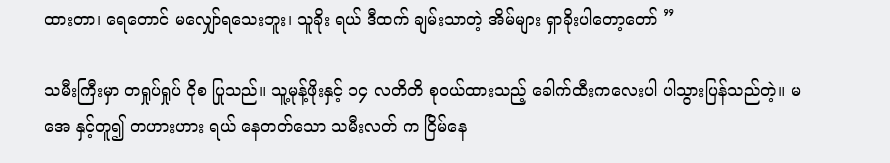ထားတာ၊ ရေတောင် မလျှော်ရသေးဘူး၊ သူခိုး ရယ် ဒီထက် ချမ်းသာတဲ့ အိမ်များ ရှာခိုးပါတော့တော် ”

သမီးကြီးမှာ တရှုပ်ရှုပ် ငိုစ ပြုသည်။ သူ့မုန့်ဖိုးနှင့် ၁၄ လတိတိ စုဝယ်ထားသည့် ခေါက်ထီးကလေးပါ ပါသွားပြန်သည်တဲ့။ မအေ နှင့်တူ၍ တဟားဟား ရယ် နေတတ်သော သမီးလတ် က ငြိမ်နေ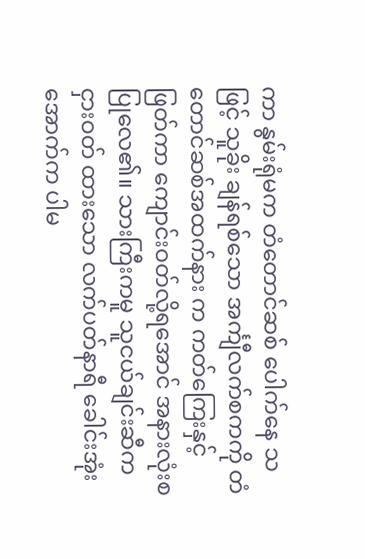ကာ နွမ်းရုံမက တံတောင်ဆစ် ပေါက်နေ သဖြင့် သူခိုး ချန်ရစ်သော အင်္ကျီလက်စကကို တံတောင်ဆစ်အထက်နား က ကတ်ကြေးနှင့် ဖြတ်ကာ ကျောင်းဝတ်လို့ရအောင် အနားလုံးစ ပြုလေ၏။ သားကြီးကမူ သူငယ်ချင်းဆီက ငှားဝတ် ထားသော လက်ပတ်နာရီ ခေါင်းအုံးအောက်က ပါမ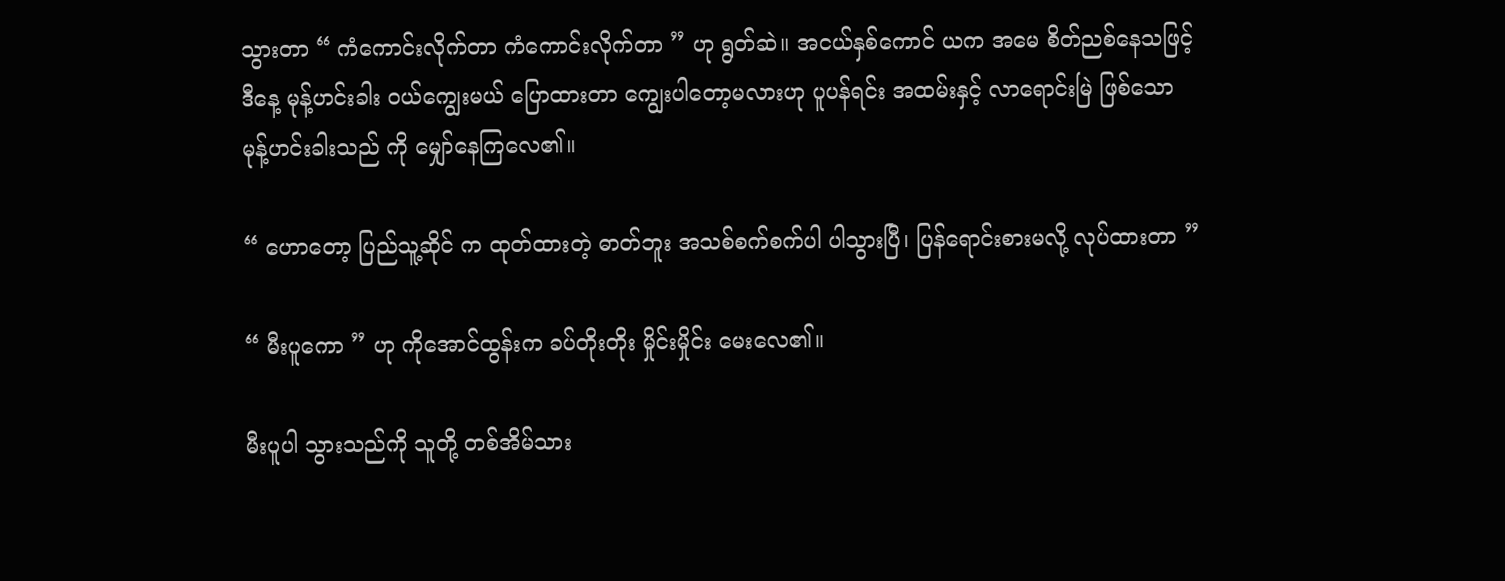သွားတာ “ ကံကောင်းလိုက်တာ ကံကောင်းလိုက်တာ ” ဟု ရွတ်ဆဲ။ အငယ်နှစ်ကောင် ယက အမေ စိတ်ညစ်နေသဖြင့် ဒီနေ့ မုန့်ဟင်းခါး ဝယ်ကျွေးမယ် ပြောထားတာ ကျွေးပါတော့မလားဟု ပူပန်ရင်း အထမ်းနှင့် လာရောင်းမြဲ ဖြစ်သော မုန့်ဟင်းခါးသည် ကို မျှော်နေကြလေ၏။

“ ဟောတော့ ပြည်သူ့ဆိုင် က ထုတ်ထားတဲ့ ဓာတ်ဘူး အသစ်စက်စက်ပါ ပါသွားပြီ၊ ပြန်ရောင်းစားမလို့ လုပ်ထားတာ ”

“ မီးပူကော ” ဟု ကိုအောင်ထွန်းက ခပ်တိုးတိုး မှိုင်းမှိုင်း မေးလေ၏။

မီးပူပါ သွားသည်ကို သူတို့ တစ်အိမ်သား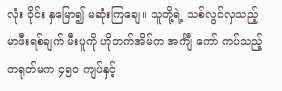လုံး ဝိုင်း နှမြော၍ မဆုံးကြချေ။ သူတို့ရဲ့ သစ်လွင်လှသည့် မာဖီးရစ်ချက် မီးပူကို ဟိုဘက်အိမ်က အင်္ကျီ ကော် ကပ်သည့် တရုတ်မက ၄၅၀ ကျပ်နှင့်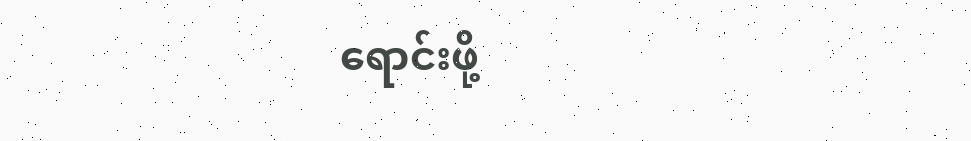ရောင်းဖို့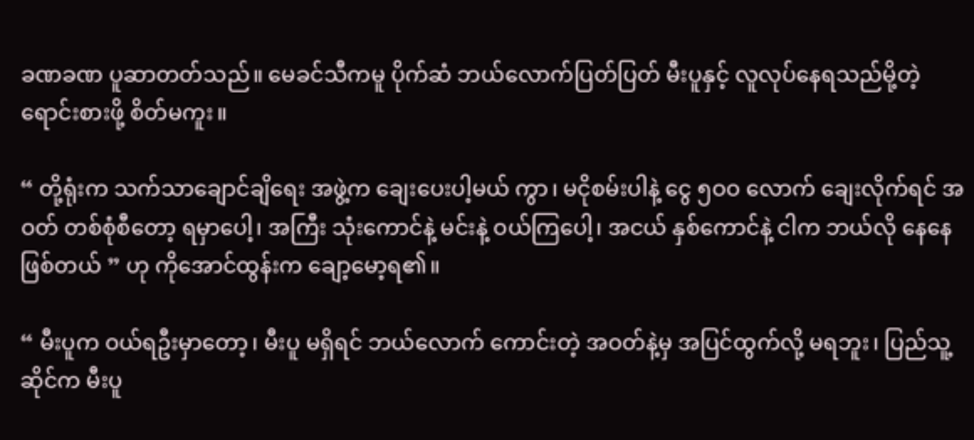ခဏခဏ ပူဆာတတ်သည်။ မေခင်သီကမူ ပိုက်ဆံ ဘယ်လောက်ပြတ်ပြတ် မီးပူနှင့် လူလုပ်နေရသည်မို့တဲ့ ရောင်းစားဖို့ စိတ်မကူး။

“ တို့ရုံးက သက်သာချောင်ချိရေး အဖွဲ့က ချေးပေးပါ့မယ် ကွာ၊ မငိုစမ်းပါနဲ့ ငွေ ၅ဝဝ လောက် ချေးလိုက်ရင် အဝတ် တစ်စုံစီတော့ ရမှာပေါ့၊ အကြီး သုံးကောင်နဲ့ မင်းနဲ့ ဝယ်ကြပေါ့၊ အငယ် နှစ်ကောင်နဲ့ ငါက ဘယ်လို နေနေ ဖြစ်တယ် ” ဟု ကိုအောင်ထွန်းက ချော့မော့ရ၏။

“ မီးပူက ဝယ်ရဦးမှာတော့၊ မီးပူ မရှိရင် ဘယ်လောက် ကောင်းတဲ့ အဝတ်နဲ့မှ အပြင်ထွက်လို့ မရဘူး၊ ပြည်သူ့ဆိုင်က မီးပူ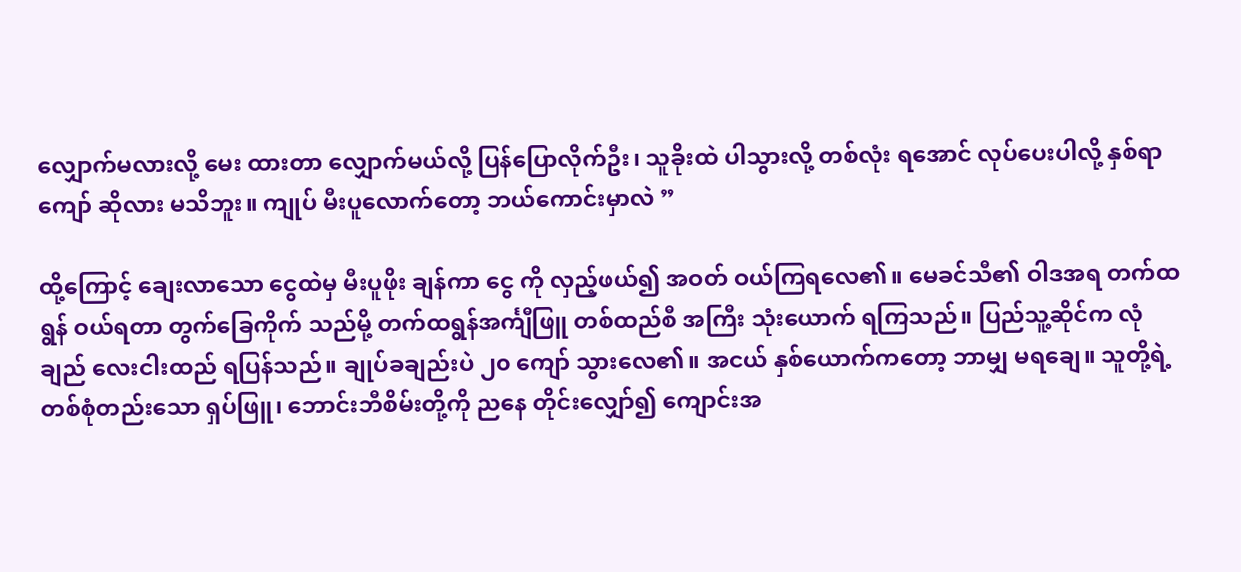လျှောက်မလားလို့ မေး ထားတာ လျှောက်မယ်လို့ ပြန်ပြောလိုက်ဦး၊ သူခိုးထဲ ပါသွားလို့ တစ်လုံး ရအောင် လုပ်ပေးပါလို့ နှစ်ရာကျော် ဆိုလား မသိဘူး။ ကျုပ် မီးပူလောက်တော့ ဘယ်ကောင်းမှာလဲ ”

ထို့ကြောင့် ချေးလာသော ငွေထဲမှ မီးပူဖိုး ချန်ကာ ငွေ ကို လှည့်ဖယ်၍ အဝတ် ဝယ်ကြရလေ၏။ မေခင်သီ၏ ဝါဒအရ တက်ထရွန် ဝယ်ရတာ တွက်ခြေကိုက် သည်မို့ တက်ထရွန်အင်္ကျီဖြူ တစ်ထည်စီ အကြီး သုံးယောက် ရကြသည်။ ပြည်သူ့ဆိုင်က လုံချည် လေးငါးထည် ရပြန်သည်။ ချုပ်ခချည်းပဲ ၂၀ ကျော် သွားလေ၏။ အငယ် နှစ်ယောက်ကတော့ ဘာမျှ မရချေ။ သူတို့ရဲ့ တစ်စုံတည်းသော ရှပ်ဖြူ၊ ဘောင်းဘီစိမ်းတို့ကို ညနေ တိုင်းလျှော်၍ ကျောင်းအ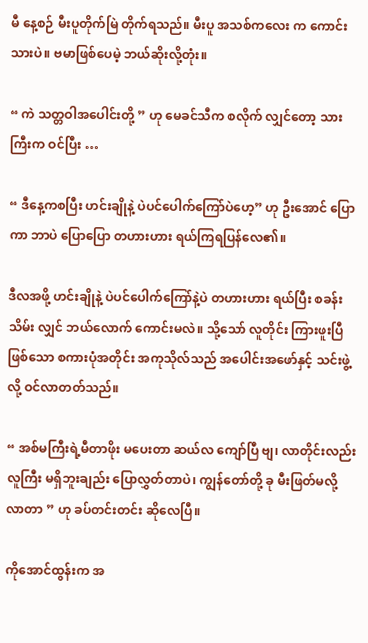မီ နေ့စဉ် မီးပူတိုက်မြဲ တိုက်ရသည်။ မီးပူ အသစ်ကလေး က ကောင်းသားပဲ။ ဗမာဖြစ်ပေမဲ့ ဘယ်ဆိုးလို့တုံး။

“ ကဲ သတ္တဝါအပေါင်းတို့ ” ဟု မေခင်သီက စလိုက် လျှင်တော့ သားကြီးက ဝင်ပြီး …

“ ဒီနေ့ကစပြီး ဟင်းချိုနဲ့ ပဲပင်ပေါက်ကြော်ပဲဟေ့” ဟု ဦးအောင် ပြောကာ ဘာပဲ ပြောပြော တဟားဟား ရယ်ကြရပြန်လေ၏။

ဒီလအဖို့ ဟင်းချိုနဲ့ ပဲပင်ပေါက်ကြော်နဲ့ပဲ တဟားဟား ရယ်ပြီး စခန်းသိမ်း လျှင် ဘယ်လောက် ကောင်းမလဲ။ သို့သော် လူတိုင်း ကြားဖူးပြီဖြစ်သော စကားပုံအတိုင်း အကုသိုလ်သည် အပေါင်းအဖော်နှင့် သင်းဖွဲ့လို့ ဝင်လာတတ်သည်။

“ အစ်မကြီးရဲ့မီတာဖိုး မပေးတာ ဆယ်လ ကျော်ပြီ ဗျ၊ လာတိုင်းလည်း လူကြီး မရှိဘူးချည်း ပြောလွှတ်တာပဲ၊ ကျွန်တော်တို့ ခု မီးဖြတ်မလို့ လာတာ ” ဟု ခပ်တင်းတင်း ဆိုလေပြီ။

ကိုအောင်ထွန်းက အ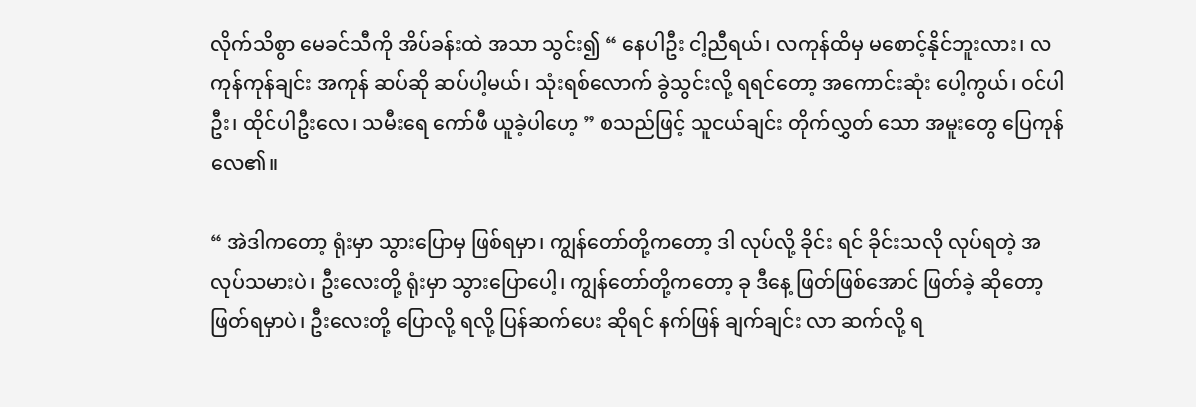လိုက်သိစွာ မေခင်သီကို အိပ်ခန်းထဲ အသာ သွင်း၍ “ နေပါဦး ငါ့ညီရယ်၊ လကုန်ထိမှ မစောင့်နိုင်ဘူးလား၊ လကုန်ကုန်ချင်း အကုန် ဆပ်ဆို ဆပ်ပါ့မယ်၊ သုံးရစ်လောက် ခွဲသွင်းလို့ ရရင်တော့ အကောင်းဆုံး ပေါ့ကွယ်၊ ဝင်ပါဦး၊ ထိုင်ပါဦးလေ၊ သမီးရေ ကော်ဖီ ယူခဲ့ပါဟေ့ ” စသည်ဖြင့် သူငယ်ချင်း တိုက်လွှတ် သော အမူးတွေ ပြေကုန်လေ၏။

“ အဲဒါကတော့ ရုံးမှာ သွားပြောမှ ဖြစ်ရမှာ၊ ကျွန်တော်တို့ကတော့ ဒါ လုပ်လို့ ခိုင်း ရင် ခိုင်းသလို လုပ်ရတဲ့ အလုပ်သမားပဲ၊ ဦးလေးတို့ ရုံးမှာ သွားပြောပေါ့၊ ကျွန်တော်တို့ကတော့ ခု ဒီနေ့ ဖြတ်ဖြစ်အောင် ဖြတ်ခဲ့ ဆိုတော့ ဖြတ်ရမှာပဲ၊ ဦးလေးတို့ ပြောလို့ ရလို့ ပြန်ဆက်ပေး ဆိုရင် နက်ဖြန် ချက်ချင်း လာ ဆက်လို့ ရ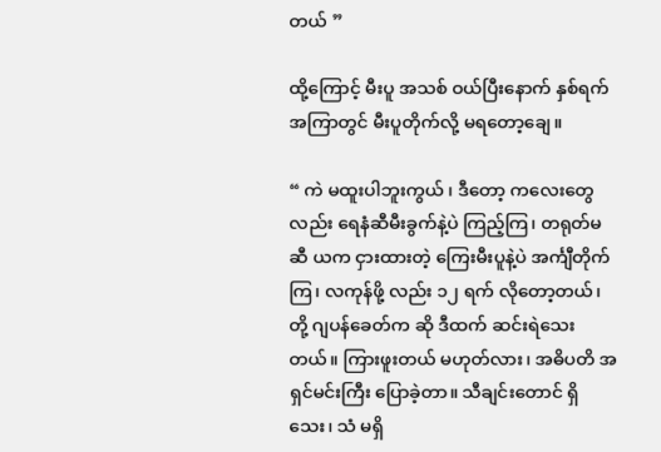တယ် ”

ထို့ကြောင့် မီးပူ အသစ် ဝယ်ပြီးနောက် နှစ်ရက်အကြာတွင် မီးပူတိုက်လို့ မရတော့ချေ။

“ ကဲ မထူးပါဘူးကွယ် ၊ ဒီတော့ ကလေးတွေလည်း ရေနံဆီမီးခွက်နဲ့ပဲ ကြည့်ကြ၊ တရုတ်မဆီ ယက ငှားထားတဲ့ ကြေးမီးပူနဲ့ပဲ အင်္ကျီတိုက်ကြ၊ လကုန်ဖို့ လည်း ၁၂ ရက် လိုတော့တယ်၊ တို့ ဂျပန်ခေတ်က ဆို ဒီထက် ဆင်းရဲသေးတယ်။ ကြားဖူးတယ် မဟုတ်လား၊ အဓိပတိ အရှင်မင်းကြီး ပြောခဲ့တာ။ သီချင်းတောင် ရှိသေး၊ သံ မရှိ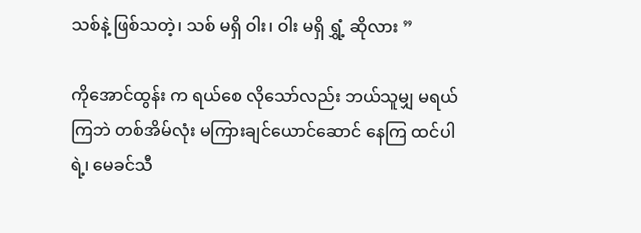သစ်နဲ့ ဖြစ်သတဲ့၊ သစ် မရှိ ဝါး၊ ဝါး မရှိ ရွှံ့ ဆိုလား ”

ကိုအောင်ထွန်း က ရယ်စေ လိုသော်လည်း ဘယ်သူမျှ မရယ်ကြဘဲ တစ်အိမ်လုံး မကြားချင်ယောင်ဆောင် နေကြ ထင်ပါရဲ့၊ မေခင်သီ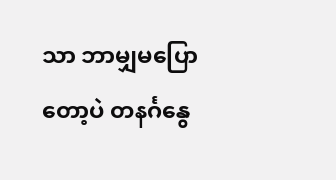သာ ဘာမျှမပြောတော့ပဲ တနင်္ဂနွေ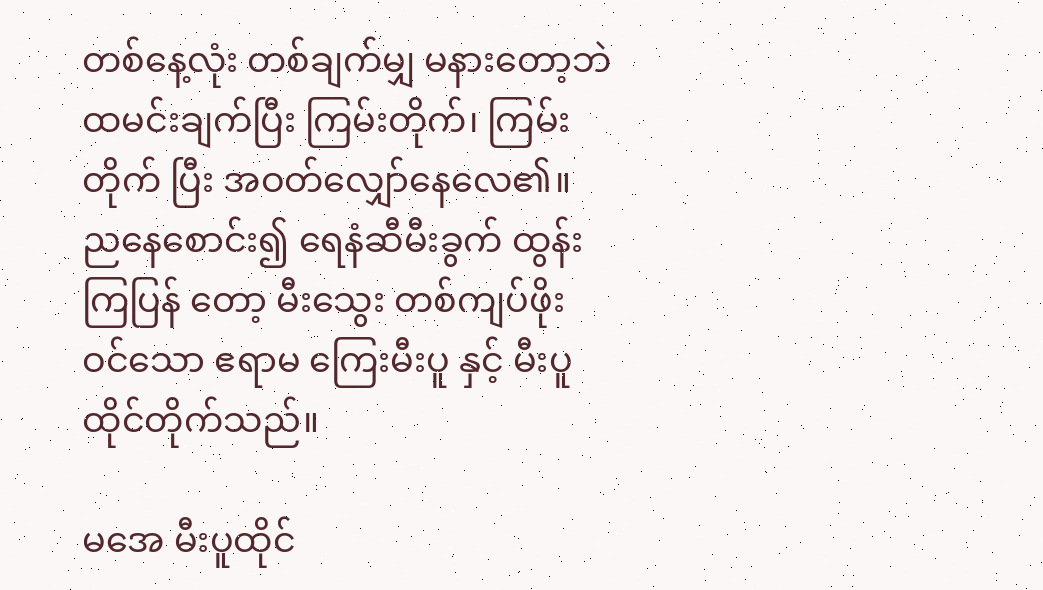တစ်နေ့လုံး တစ်ချက်မျှ မနားတော့ဘဲ ထမင်းချက်ပြီး ကြမ်းတိုက်၊ ကြမ်းတိုက် ပြီး အဝတ်လျှော်နေလေ၏။ ညနေစောင်း၍ ရေနံဆီမီးခွက် ထွန်းကြပြန် တော့ မီးသွေး တစ်ကျပ်ဖိုး ဝင်သော ဧရာမ ကြေးမီးပူ နှင့် မီးပူ ထိုင်တိုက်သည်။

မအေ မီးပူထိုင်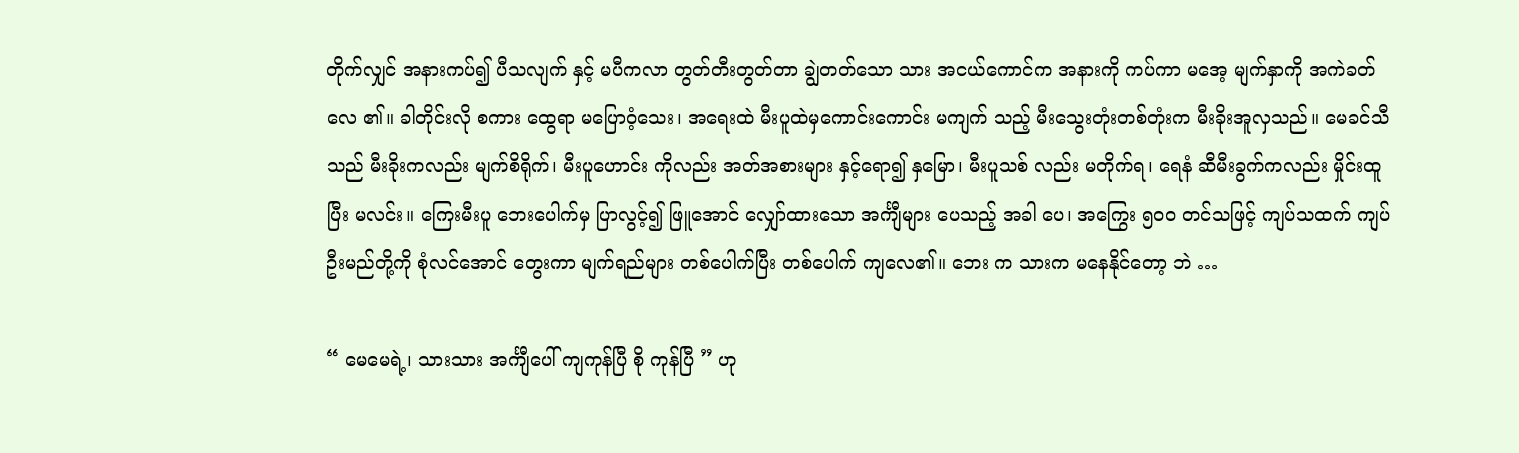တိုက်လျှင် အနားကပ်၍ ပီသလျက် နှင့် မပီကလာ တွတ်တီးတွတ်တာ ချွဲတတ်သော သား အငယ်ကောင်က အနားကို ကပ်ကာ မအေ့ မျက်နှာကို အကဲခတ်လေ ၏။ ခါတိုင်းလို စကား ထွေရာ မပြောဝံ့သေး၊ အရေးထဲ မီးပူထဲမှကောင်းကောင်း မကျက် သည့် မီးသွေးတုံးတစ်တုံးက မီးခိုးအူလှသည်။ မေခင်သီသည် မီးခိုးကလည်း မျက်စိရိုက်၊ မီးပူဟောင်း ကိုလည်း အတ်အစားများ နှင့်ရော၍ နှမြော၊ မီးပူသစ် လည်း မတိုက်ရ၊ ရေနံ ဆီမီးခွက်ကလည်း မှိုင်းထူ ပြီး မလင်း။ ကြေးမီးပူ ဘေးပေါက်မှ ပြာလွင့်၍ ဖြူအောင် လျှော်ထားသော အင်္ကျီများ ပေသည့် အခါ ပေ၊ အကြွေး ၅၀၀ တင်သဖြင့် ကျပ်သထက် ကျပ်ဦးမည်တို့ကို စုံလင်အောင် တွေးကာ မျက်ရည်များ တစ်ပေါက်ပြီး တစ်ပေါက် ကျလေ၏။ ဘေး က သားက မနေနိုင်တော့ ဘဲ …

“ မေမေရဲ့၊ သားသား အင်္ကျီပေါ် ကျကုန်ပြီ စို ကုန်ပြီ ” ဟု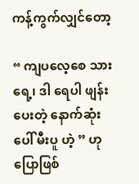ကန့်ကွက်လျှင်တော့

“ ကျပလေ့စေ သားရေ့၊ ဒါ ရေပါ ဖျန်းပေးတဲ့ နောက်ဆုံးပေါ် မီးပူ ဟဲ့ ” ဟု ပြောဖြစ်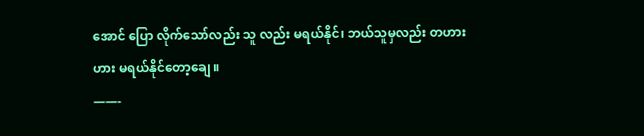အောင် ပြော လိုက်သော်လည်း သူ လည်း မရယ်နိုင်၊ ဘယ်သူမှလည်း တဟားဟား မရယ်နိုင်တော့ချေ ။
——-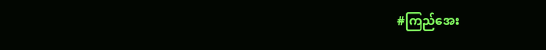#ကြည်အေး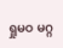ရှုမဝ မဂ္ဂ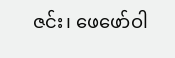ဇင်း၊ ဖေဖော်ဝါ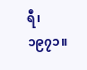ရီ၊ ၁၉၇၁။